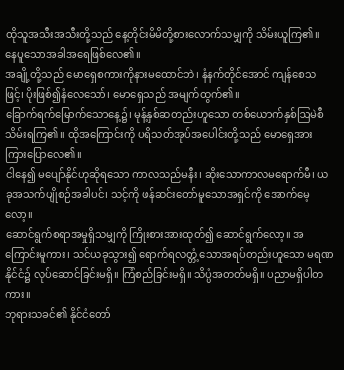ထိုသူအသီးအသီးတို့သည် နေ့တိုင်းမိမိတို့စားလောက်သမျှကို သိမ်းယူကြ၏။ နေပူသောအခါအရေဖြစ်လေ၏။
အချို့တို့သည် မောရှေစကားကိုနားမထောင်ဘဲ၊ နံနက်တိုင်အောင် ကျန်စေသဖြင့်၊ ပိုးဖြစ်၍နံလေသော်၊ မောရှေသည် အမျက်ထွက်၏။
ခြောက်ရက်မြောက်သောနေ့၌၊ မုန့်နှစ်ဆတည်းဟူသော တစ်ယောက်နှစ်ဩမဲစီ သိမ်းရကြ၏။ ထိုအကြောင်းကို ပရိသတ်အုပ်အပေါင်းတို့သည် မောရှေအားကြားပြောလေ၏။
ငါနေ၍ မပျော်နိုင်ဟုဆိုရသော ကာလသည်မနီး၊ ဆိုးသောကာလမရောက်မီ၊ ယခုအသက်ပျိုစဉ်အခါပင်၊ သင့်ကို ဖန်ဆင်းတော်မူသောအရှင်ကို အောက်မေ့လော့။
ဆောင်ရွက်စရာအမှုရှိသမျှကို ကြိုးစားအားထုတ်၍ ဆောင်ရွက်လော့။ အကြောင်းမူကား၊ သင်ယခုသွား၍ ရောက်ရလတ္တံ့သောအရပ်တည်းဟူသော မရဏနိုင်ငံ၌ လုပ်ဆောင်ခြင်းမရှိ။ ကြံစည်ခြင်းမရှိ။ သိပ္ပံအတတ်မရှိ။ ပညာမရှိပါတကား။
ဘုရားသခင်၏ နိုင်ငံတော်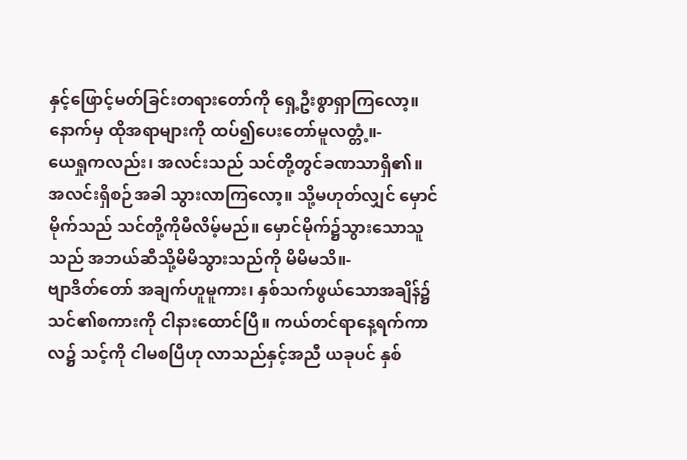နှင့်ဖြောင့်မတ်ခြင်းတရားတော်ကို ရှေ့ဦးစွာရှာကြလော့။ နောက်မှ ထိုအရာများကို ထပ်၍ပေးတော်မူလတ္တံ့။-
ယေရှုကလည်း၊ အလင်းသည် သင်တို့တွင်ခဏသာရှိ၏။ အလင်းရှိစဉ်အခါ သွားလာကြလော့။ သို့မဟုတ်လျှင် မှောင်မိုက်သည် သင်တို့ကိုမီလိမ့်မည်။ မှောင်မိုက်၌သွားသောသူသည် အဘယ်ဆီသို့မိမိသွားသည်ကို မိမိမသိ။-
ဗျာဒိတ်တော် အချက်ဟူမူကား၊ နှစ်သက်ဖွယ်သောအချိန်၌ သင်၏စကားကို ငါနားထောင်ပြီ။ ကယ်တင်ရာနေ့ရက်ကာလ၌ သင့်ကို ငါမစပြီဟု လာသည်နှင့်အညီ ယခုပင် နှစ်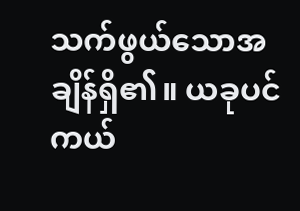သက်ဖွယ်သောအချိန်ရှိ၏။ ယခုပင် ကယ်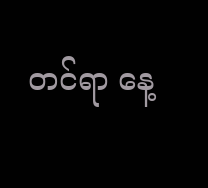တင်ရာ နေ့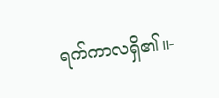ရက်ကာလရှိ၏။-